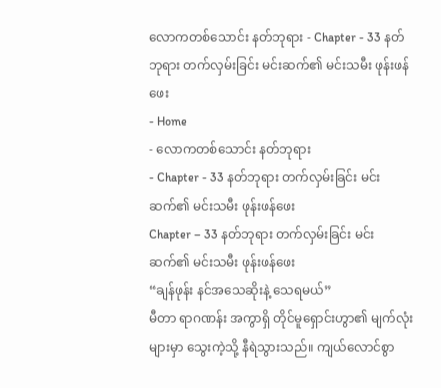လောကတစ်သောင်း နတ်ဘုရား - Chapter - 33 နတ်ဘုရား တက်လှမ်းခြင်း မင်းဆက်၏ မင်းသမီး ဖုန်းဖန်ဖေး
- Home
- လောကတစ်သောင်း နတ်ဘုရား
- Chapter - 33 နတ်ဘုရား တက်လှမ်းခြင်း မင်းဆက်၏ မင်းသမီး ဖုန်းဖန်ဖေး
Chapter – 33 နတ်ဘုရား တက်လှမ်းခြင်း မင်းဆက်၏ မင်းသမီး ဖုန်းဖန်ဖေး
“ချန်ဖုန်း နင်အသေဆိုးနဲ့ သေရမယ်”
မီတာ ရာဂဏန်း အကွာရှိ တိုင်မူရှောင်းဟွာ၏ မျက်လုံးများမှာ သွေးကဲ့သို့ နီရဲသွားသည်။ ကျယ်လောင်စွာ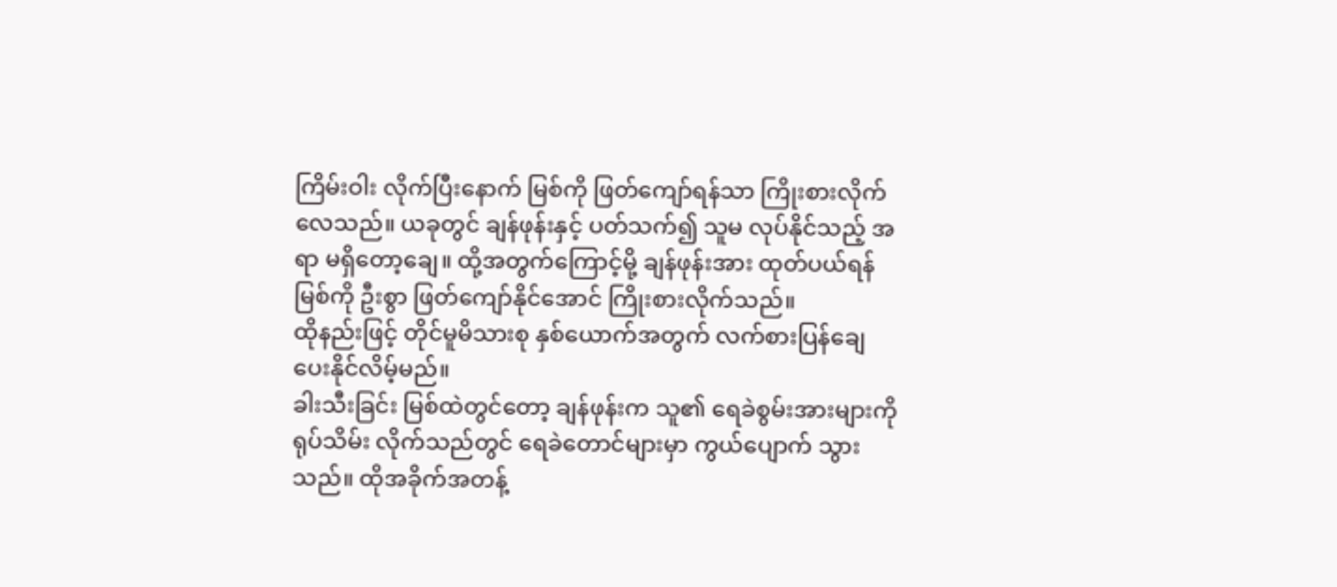ကြိမ်းဝါး လိုက်ပြီးနောက် မြစ်ကို ဖြတ်ကျော်ရန်သာ ကြိုးစားလိုက်လေသည်။ ယခုတွင် ချန်ဖုန်းနှင့် ပတ်သက်၍ သူမ လုပ်နိုင်သည့် အရာ မရှိတော့ချေ။ ထို့အတွက်ကြောင့်မို့ ချန်ဖုန်းအား ထုတ်ပယ်ရန် မြစ်ကို ဦးစွာ ဖြတ်ကျော်နိုင်အောင် ကြိုးစားလိုက်သည်။
ထိုနည်းဖြင့် တိုင်မူမိသားစု နှစ်ယောက်အတွက် လက်စားပြန်ချေ ပေးနိုင်လိမ့်မည်။
ခါးသီးခြင်း မြစ်ထဲတွင်တော့ ချန်ဖုန်းက သူ၏ ရေခဲစွမ်းအားများကို ရုပ်သိမ်း လိုက်သည်တွင် ရေခဲတောင်များမှာ ကွယ်ပျောက် သွားသည်။ ထိုအခိုက်အတန့်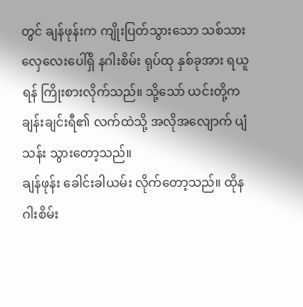တွင် ချန်ဖုန်းက ကျိုးပြတ်သွားသော သစ်သား လှေလေးပေါ်ရှိ နဂါးစိမ်း ရုပ်ထု နှစ်ခုအား ရယူရန် ကြိုးစားလိုက်သည်။ သို့သော် ယင်းတို့က ချန်းချင်းရီ၏ လက်ထဲသို့ အလိုအလျောက် ပျံသန်း သွားတော့သည်။
ချန်ဖုန်း ခေါင်းခါယမ်း လိုက်တော့သည်။ ထိုနဂါးစိမ်း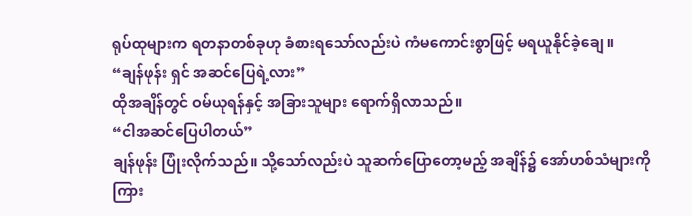ရုပ်ထုများက ရတနာတစ်ခုဟု ခံစားရသော်လည်းပဲ ကံမကောင်းစွာဖြင့် မရယူနိုင်ခဲ့ချေ။
“ချန်ဖုန်း ရှင် အဆင်ပြေရဲ့လား”
ထိုအချိန်တွင် ဝမ်ယုရန်နှင့် အခြားသူများ ရောက်ရှိလာသည်။
“ငါအဆင်ပြေပါတယ်”
ချန်ဖုန်း ပြုံးလိုက်သည်။ သို့သော်လည်းပဲ သူဆက်ပြောတော့မည့် အချိန်၌ အော်ဟစ်သံများကို ကြား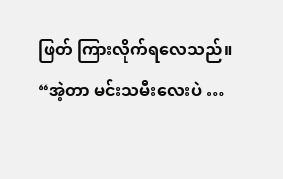ဖြတ် ကြားလိုက်ရလေသည်။
“အဲ့တာ မင်းသမီးလေးပဲ …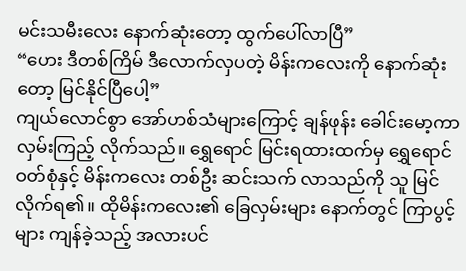မင်းသမီးလေး နောက်ဆုံးတော့ ထွက်ပေါ်လာပြီ”
“ဟေး ဒီတစ်ကြိမ် ဒီလောက်လှပတဲ့ မိန်းကလေးကို နောက်ဆုံးတော့ မြင်နိုင်ပြီပေါ့”
ကျယ်လောင်စွာ အော်ဟစ်သံများကြောင့် ချန်ဖုန်း ခေါင်းမော့ကာ လှမ်းကြည့် လိုက်သည်။ ရွှေရောင် မြင်းရထားထက်မှ ရွှေရောင် ဝတ်စုံနှင့် မိန်းကလေး တစ်ဦး ဆင်းသက် လာသည်ကို သူ မြင်လိုက်ရ၏။ ထိုမိန်းကလေး၏ ခြေလှမ်းများ နောက်တွင် ကြာပွင့်များ ကျန်ခဲ့သည့် အလားပင်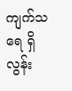ကျက်သရေ ရှိလွန်း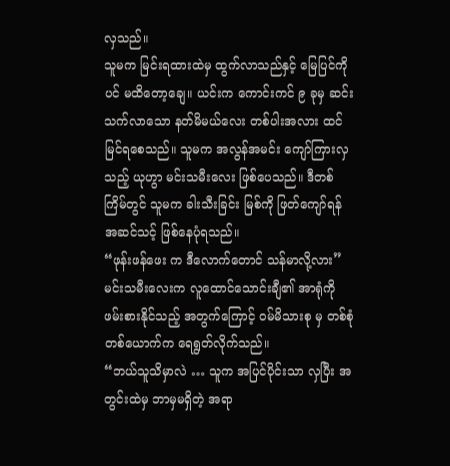လှသည်။
သူမက မြင်းရထားထဲမှ ထွက်လာသည်နှင့် မြေပြင်ကိုပင် မထိတော့ချေ။ ယင်းက ကောင်းကင် ၉ ခုမှ ဆင်းသက်လာသော နတ်မိမယ်လေး တစ်ပါးအလား ထင်မြင်ရစေသည်။ သူမက အလွန်အမင်း ကျော်ကြားလှသည့် ယုဟွာ မင်းသမီးလေး ဖြစ်ပေသည်။ ဒီတစ်ကြိမ်တွင် သူမက ခါးသီးခြင်း မြစ်ကို ဖြတ်ကျော်ရန် အဆင်သင့် ဖြစ်နေပုံရသည်။
“ဖုန်းဖန်ဖေး က ဒီလောက်တောင် သန်မာလို့လား”
မင်းသမီးလေးက လူထောင်သောင်းချီ၏ အာရုံကို ဖမ်းစားနိုင်သည့် အတွက်ကြောင့် ဝမ်မိသားစု မှ တစ်စုံတစ်ယောက်က ရေရွတ်လိုက်သည်။
“ဘယ်သူသိမှာလဲ … သူက အပြင်ပိုင်းသာ လှပြီး အတွင်းထဲမှ ဘာမှမရှိတဲ့ အရာ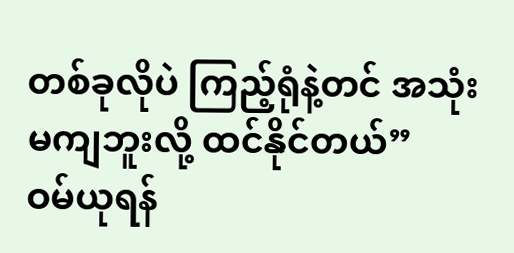တစ်ခုလိုပဲ ကြည့်ရုံနဲ့တင် အသုံးမကျဘူးလို့ ထင်နိုင်တယ်”
ဝမ်ယုရန်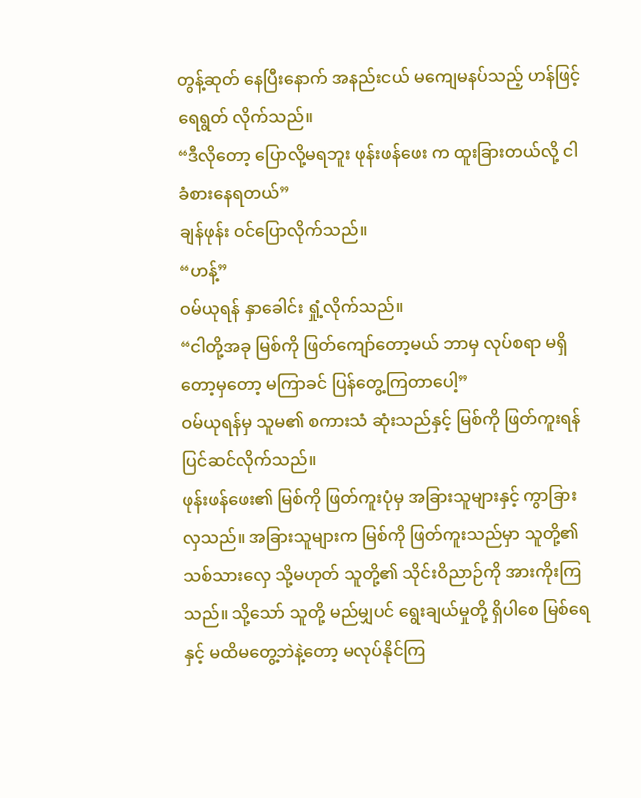တွန့်ဆုတ် နေပြီးနောက် အနည်းငယ် မကျေမနပ်သည့် ဟန်ဖြင့် ရေရွတ် လိုက်သည်။
“ဒီလိုတော့ ပြောလို့မရဘူး ဖုန်းဖန်ဖေး က ထူးခြားတယ်လို့ ငါခံစားနေရတယ်”
ချန်ဖုန်း ဝင်ပြောလိုက်သည်။
“ဟန့်”
ဝမ်ယုရန် နှာခေါင်း ရှုံ့လိုက်သည်။
“ငါတို့အခု မြစ်ကို ဖြတ်ကျော်တော့မယ် ဘာမှ လုပ်စရာ မရှိတော့မှတော့ မကြာခင် ပြန်တွေ့ကြတာပေါ့”
ဝမ်ယုရန်မှ သူမ၏ စကားသံ ဆုံးသည်နှင့် မြစ်ကို ဖြတ်ကူးရန် ပြင်ဆင်လိုက်သည်။
ဖုန်းဖန်ဖေး၏ မြစ်ကို ဖြတ်ကူးပုံမှ အခြားသူများနှင့် ကွာခြားလှသည်။ အခြားသူများက မြစ်ကို ဖြတ်ကူးသည်မှာ သူတို့၏ သစ်သားလှေ သို့မဟုတ် သူတို့၏ သိုင်းဝိညာဉ်ကို အားကိုးကြသည်။ သို့သော် သူတို့ မည်မျှပင် ရွေးချယ်မှုတို့ ရှိပါစေ မြစ်ရေနှင့် မထိမတွေ့ဘဲနဲ့တော့ မလုပ်နိုင်ကြ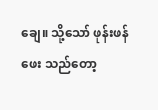ချေ။ သို့သော် ဖုန်းဖန်ဖေး သည်တော့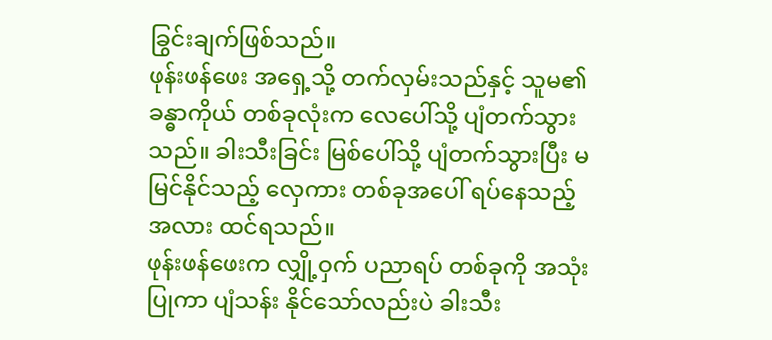ခြွင်းချက်ဖြစ်သည်။
ဖုန်းဖန်ဖေး အရှေ့သို့ တက်လှမ်းသည်နှင့် သူမ၏ ခန္ဓာကိုယ် တစ်ခုလုံးက လေပေါ်သို့ ပျံတက်သွားသည်။ ခါးသီးခြင်း မြစ်ပေါ်သို့ ပျံတက်သွားပြီး မမြင်နိုင်သည့် လှေကား တစ်ခုအပေါ် ရပ်နေသည့် အလား ထင်ရသည်။
ဖုန်းဖန်ဖေးက လျှို့ဝှက် ပညာရပ် တစ်ခုကို အသုံးပြုကာ ပျံသန်း နိုင်သော်လည်းပဲ ခါးသီး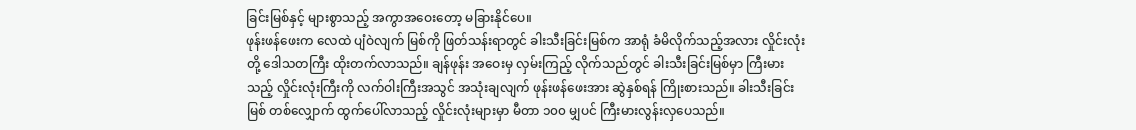ခြင်းမြစ်နှင့် များစွာသည့် အကွာအဝေးတော့ မခြားနိုင်ပေ။
ဖုန်းဖန်ဖေးက လေထဲ ပျံဝဲလျက် မြစ်ကို ဖြတ်သန်းရာတွင် ခါးသီးခြင်းမြစ်က အာရုံ ခံမိလိုက်သည့်အလား လှိုင်းလုံးတို့ ဒေါသတကြီး ထိုးတက်လာသည်။ ချန်ဖုန်း အဝေးမှ လှမ်းကြည့် လိုက်သည်တွင် ခါးသီးခြင်းမြစ်မှာ ကြီးမားသည့် လှိုင်းလုံးကြီးကို လက်ဝါးကြီးအသွင် အသုံးချလျက် ဖုန်းဖန်ဖေးအား ဆွဲနှစ်ရန် ကြိုးစားသည်။ ခါးသီးခြင်းမြစ် တစ်လျှောက် ထွက်ပေါ်လာသည့် လှိုင်းလုံးများမှာ မီတာ ၁၀၀ မျှပင် ကြီးမားလွန်းလှပေသည်။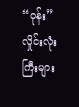“ဝုန်း”
လှိုင်းလုံးကြီးများ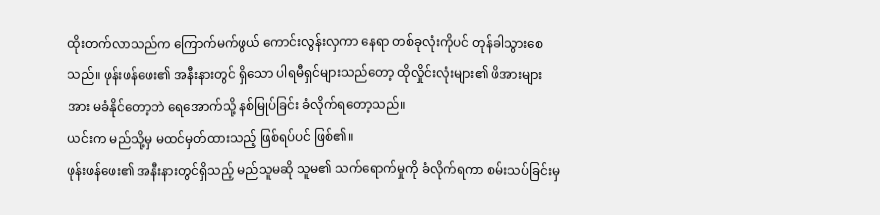ထိုးတက်လာသည်က ကြောက်မက်ဖွယ် ကောင်းလွန်းလှကာ နေရာ တစ်ခုလုံးကိုပင် တုန်ခါသွားစေသည်။ ဖုန်းဖန်ဖေး၏ အနီးနားတွင် ရှိသော ပါရမီရှင်များသည်တော့ ထိုလှိုင်းလုံးများ၏ ဖိအားများအား မခံနိုင်တော့ဘဲ ရေအောက်သို့ နစ်မြုပ်ခြင်း ခံလိုက်ရတော့သည်။
ယင်းက မည်သို့မှ မထင်မှတ်ထားသည့် ဖြစ်ရပ်ပင် ဖြစ်၏။
ဖုန်းဖန်ဖေး၏ အနီးနားတွင်ရှိသည့် မည်သူမဆို သူမ၏ သက်ရောက်မှုကို ခံလိုက်ရကာ စမ်းသပ်ခြင်းမှ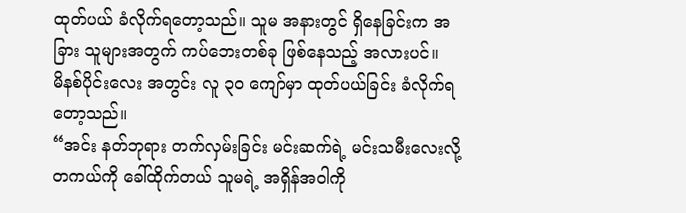ထုတ်ပယ် ခံလိုက်ရတော့သည်။ သူမ အနားတွင် ရှိနေခြင်းက အခြား သူများအတွက် ကပ်ဘေးတစ်ခု ဖြစ်နေသည့် အလားပင်။
မိနစ်ပိုင်းလေး အတွင်း လူ ၃၀ ကျော်မှာ ထုတ်ပယ်ခြင်း ခံလိုက်ရတော့သည်။
“အင်း နတ်ဘုရား တက်လှမ်းခြင်း မင်းဆက်ရဲ့ မင်းသမီးလေးလို့ တကယ်ကို ခေါ်ထိုက်တယ် သူမရဲ့ အရှိန်အဝါကို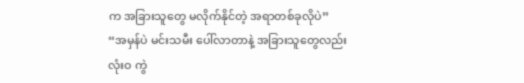က အခြားသူတွေ မလိုက်နိုင်တဲ့ အရာတစ်ခုလိုပဲ”
“အမှန်ပဲ မင်းသမီး ပေါ်လာတာနဲ့ အခြားသူတွေလည်း လုံးဝ ကွဲ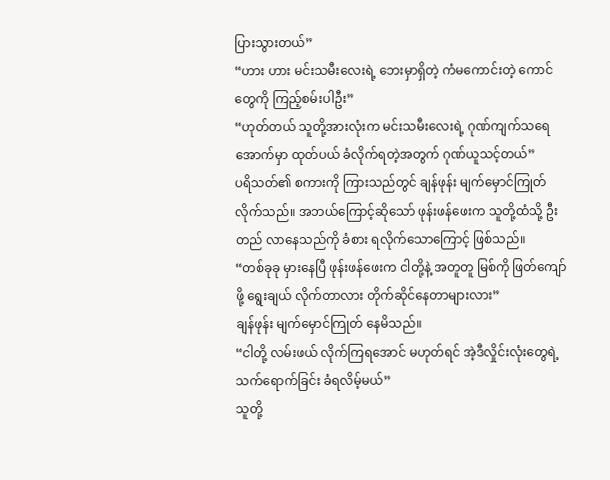ပြားသွားတယ်”
“ဟား ဟား မင်းသမီးလေးရဲ့ ဘေးမှာရှိတဲ့ ကံမကောင်းတဲ့ ကောင်တွေကို ကြည့်စမ်းပါဦး”
“ဟုတ်တယ် သူတို့အားလုံးက မင်းသမီးလေးရဲ့ ဂုဏ်ကျက်သရေ အောက်မှာ ထုတ်ပယ် ခံလိုက်ရတဲ့အတွက် ဂုဏ်ယူသင့်တယ်”
ပရိသတ်၏ စကားကို ကြားသည်တွင် ချန်ဖုန်း မျက်မှောင်ကြုတ် လိုက်သည်။ အဘယ်ကြောင့်ဆိုသော် ဖုန်းဖန်ဖေးက သူတို့ထံသို့ ဦးတည် လာနေသည်ကို ခံစား ရလိုက်သောကြောင့် ဖြစ်သည်။
“တစ်ခုခု မှားနေပြီ ဖုန်းဖန်ဖေးက ငါတို့နဲ့ အတူတူ မြစ်ကို ဖြတ်ကျော်ဖို့ ရွေးချယ် လိုက်တာလား တိုက်ဆိုင်နေတာများလား”
ချန်ဖုန်း မျက်မှောင်ကြုတ် နေမိသည်။
“ငါတို့ လမ်းဖယ် လိုက်ကြရအောင် မဟုတ်ရင် အဲ့ဒီလှိုင်းလုံးတွေရဲ့ သက်ရောက်ခြင်း ခံရလိမ့်မယ်”
သူတို့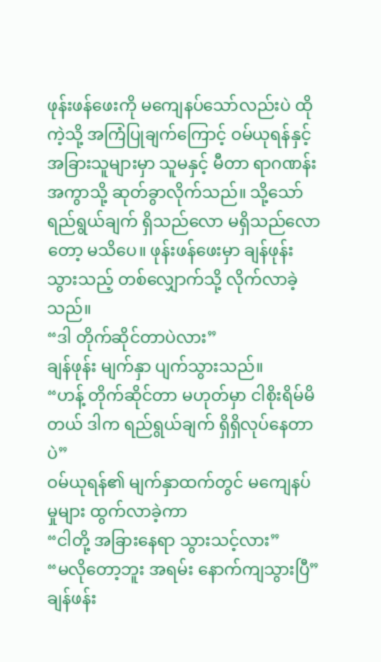ဖုန်းဖန်ဖေးကို မကျေနပ်သော်လည်းပဲ ထိုကဲ့သို့ အကြံပြုချက်ကြောင့် ဝမ်ယုရန်နှင့် အခြားသူများမှာ သူမနှင့် မီတာ ရာဂဏန်း အကွာသို့ ဆုတ်ခွာလိုက်သည်။ သို့သော် ရည်ရွယ်ချက် ရှိသည်လော မရှိသည်လောတော့ မသိပေ။ ဖုန်းဖန်ဖေးမှာ ချန်ဖုန်းသွားသည့် တစ်လျှောက်သို့ လိုက်လာခဲ့သည်။
“ဒါ တိုက်ဆိုင်တာပဲလား”
ချန်ဖုန်း မျက်နှာ ပျက်သွားသည်။
“ဟန့် တိုက်ဆိုင်တာ မဟုတ်မှာ ငါစိုးရိမ်မိတယ် ဒါက ရည်ရွယ်ချက် ရှိရှိလုပ်နေတာပဲ”
ဝမ်ယုရန်၏ မျက်နှာထက်တွင် မကျေနပ်မှုများ ထွက်လာခဲ့ကာ
“ငါတို့ အခြားနေရာ သွားသင့်လား”
“မလိုတော့ဘူး အရမ်း နောက်ကျသွားပြီ”
ချန်ဖန်း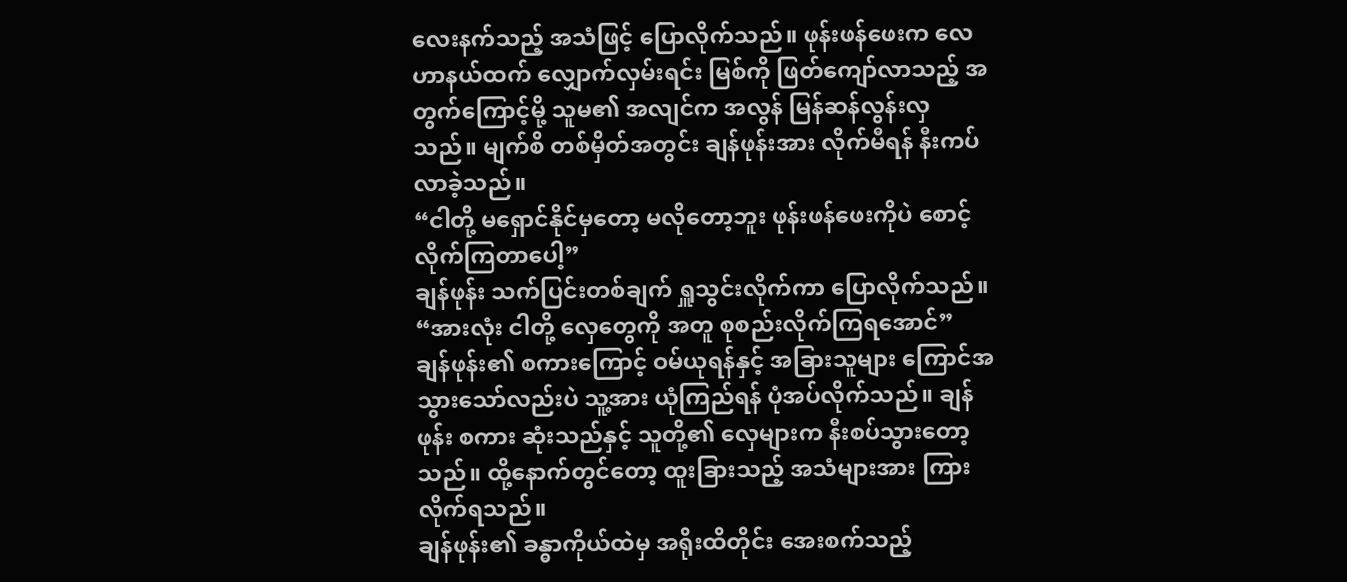လေးနက်သည့် အသံဖြင့် ပြောလိုက်သည်။ ဖုန်းဖန်ဖေးက လေဟာနယ်ထက် လျှောက်လှမ်းရင်း မြစ်ကို ဖြတ်ကျော်လာသည့် အတွက်ကြောင့်မို့ သူမ၏ အလျင်က အလွန် မြန်ဆန်လွန်းလှသည်။ မျက်စိ တစ်မှိတ်အတွင်း ချန်ဖုန်းအား လိုက်မီရန် နီးကပ်လာခဲ့သည်။
“ငါတို့ မရှောင်နိုင်မှတော့ မလိုတော့ဘူး ဖုန်းဖန်ဖေးကိုပဲ စောင့်လိုက်ကြတာပေါ့”
ချန်ဖုန်း သက်ပြင်းတစ်ချက် ရှူသွင်းလိုက်ကာ ပြောလိုက်သည်။
“အားလုံး ငါတို့ လှေတွေကို အတူ စုစည်းလိုက်ကြရအောင်”
ချန်ဖုန်း၏ စကားကြောင့် ဝမ်ယုရန်နှင့် အခြားသူများ ကြောင်အ သွားသော်လည်းပဲ သူ့အား ယုံကြည်ရန် ပုံအပ်လိုက်သည်။ ချန်ဖုန်း စကား ဆုံးသည်နှင့် သူတို့၏ လှေများက နီးစပ်သွားတော့သည်။ ထို့နောက်တွင်တော့ ထူးခြားသည့် အသံများအား ကြားလိုက်ရသည်။
ချန်ဖုန်း၏ ခန္ဓာကိုယ်ထဲမှ အရိုးထိတိုင်း အေးစက်သည့်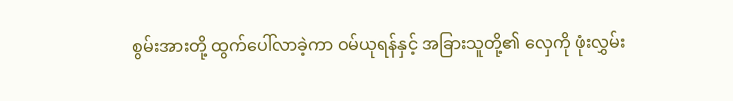စွမ်းအားတို့ ထွက်ပေါ်လာခဲ့ကာ ဝမ်ယုရန်နှင့် အခြားသူတို့၏ လှေကို ဖုံးလွှမ်း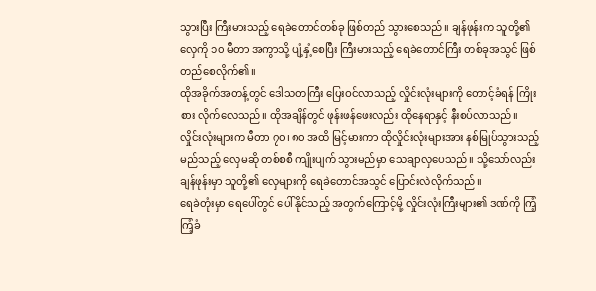သွားပြီး ကြီးမားသည့် ရေခဲတောင်တစ်ခု ဖြစ်တည် သွားစေသည်။ ချန်ဖုန်းက သူတို့၏ လှေကို ၁၀ မီတာ အကွာသို့ ပျံ့နှံ့စေပြီး ကြီးမားသည့် ရေခဲတောင်ကြီး တစ်ခုအသွင် ဖြစ်တည်စေလိုက်၏။
ထိုအခိုက်အတန့်တွင် ဒေါသတကြီး ပြေးဝင်လာသည့် လှိုင်းလုံးများကို တောင့်ခံရန် ကြိုးစား လိုက်လေသည်။ ထိုအချိန်တွင် ဖုန်းဖန်ဖေးလည်း ထိုနေရာနှင့် နီးစပ်လာသည်။ လှိုင်းလုံးများက မီတာ ၇၀၊ ၈၀ အထိ မြင့်မားကာ ထိုလှိုင်းလုံးများအား နစ်မြုပ်သွားသည့် မည်သည့် လှေမဆို တစ်စစီ ကျိုးပျက် သွားမည်မှာ သေချာလှပေသည်။ သို့သော်လည်း ချန်ဖုန်းမှာ သူတို့၏ လှေများကို ရေခဲတောင်အသွင် ပြောင်းလဲလိုက်သည်။
ရေခဲတုံးမှာ ရေပေါ်တွင် ပေါ်နိုင်သည့် အတွက်ကြောင့်မို့ လှိုင်းလုံးကြီးများ၏ ဒဏ်ကို ကြံ့ကြံ့ခံ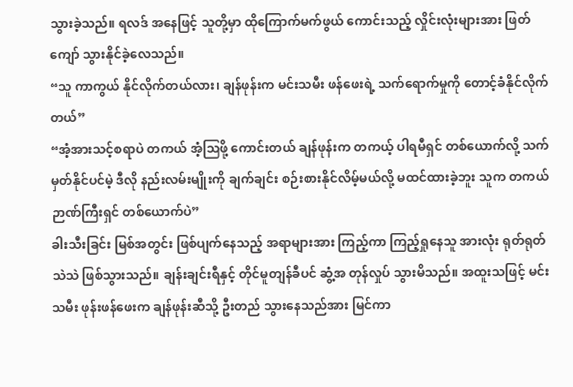သွားခဲ့သည်။ ရလဒ် အနေဖြင့် သူတို့မှာ ထိုကြောက်မက်ဖွယ် ကောင်းသည့် လှိုင်းလုံးများအား ဖြတ်ကျော် သွားနိုင်ခဲ့လေသည်။
“သူ ကာကွယ် နိုင်လိုက်တယ်လား၊ ချန်ဖုန်းက မင်းသမီး ဖန်ဖေးရဲ့ သက်ရောက်မှုကို တောင့်ခံနိုင်လိုက်တယ်”
“အံ့အားသင့်စရာပဲ တကယ် အံ့ဩဖို့ ကောင်းတယ် ချန်ဖုန်းက တကယ့် ပါရမီရှင် တစ်ယောက်လို့ သက်မှတ်နိုင်ပင်မဲ့ ဒီလို နည်းလမ်းမျိုးကို ချက်ချင်း စဉ်းစားနိုင်လိမ့်မယ်လို့ မထင်ထားခဲ့ဘူး သူက တကယ် ဉာဏ်ကြီးရှင် တစ်ယောက်ပဲ”
ခါးသီးခြင်း မြစ်အတွင်း ဖြစ်ပျက်နေသည့် အရာများအား ကြည့်ကာ ကြည့်ရှုနေသူ အားလုံး ရုတ်ရုတ် သဲသဲ ဖြစ်သွားသည်။ ချန်းချင်းရီနှင့် တိုင်မူတျန်ခီပင် ဆွံ့အ တုန်လှုပ် သွားမိသည်။ အထူးသဖြင့် မင်းသမီး ဖုန်းဖန်ဖေးက ချန်ဖုန်းဆီသို့ ဦးတည် သွားနေသည်အား မြင်ကာ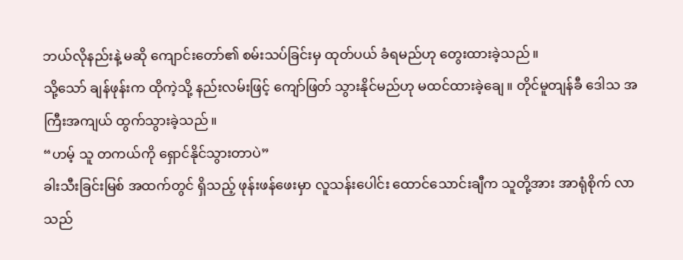ဘယ်လိုနည်းနဲ့ မဆို ကျောင်းတော်၏ စမ်းသပ်ခြင်းမှ ထုတ်ပယ် ခံရမည်ဟု တွေးထားခဲ့သည်။
သို့သော် ချန်ဖုန်းက ထိုကဲ့သို့ နည်းလမ်းဖြင့် ကျော်ဖြတ် သွားနိုင်မည်ဟု မထင်ထားခဲ့ချေ။ တိုင်မူတျန်ခီ ဒေါသ အကြီးအကျယ် ထွက်သွားခဲ့သည်။
“ဟမ့် သူ တကယ်ကို ရှောင်နိုင်သွားတာပဲ”
ခါးသီးခြင်းမြစ် အထက်တွင် ရှိသည့် ဖုန်းဖန်ဖေးမှာ လူသန်းပေါင်း ထောင်သောင်းချီက သူတို့အား အာရုံစိုက် လာသည်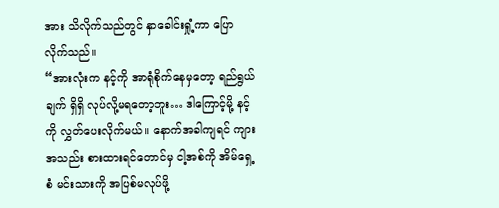အား သိလိုက်သည်တွင် နှာခေါင်းရှုံ့ကာ ပြောလိုက်သည်။
“အားလုံးက နင့်ကို အာရုံစိုက်နေမှတော့ ရည်ရွယ်ချက် ရှိရှိ လုပ်လို့မရတော့ဘူး… ဒါကြောင့်မို့ နင့်ကို လွှတ်ပေးလိုက်မယ်။ နောက်အခါကျရင် ကျားအသည်း စားထားရင်တောင်မှ ငါ့အစ်ကို အိမ်ရှေ့စံ မင်းသားကို အပြစ်မလုပ်ဖို့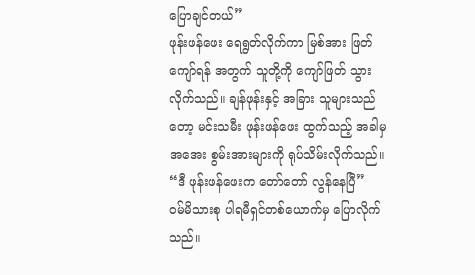ပြောချင်တယ်”
ဖုန်းဖန်ဖေး ရေရွတ်လိုက်ကာ မြစ်အား ဖြတ်ကျော်ရန် အတွက် သူတို့ကို ကျော်ဖြတ် သွားလိုက်သည်။ ချန်ဖုန်းနှင့် အခြား သူများသည်တော့ မင်းသမီး ဖုန်းဖန်ဖေး ထွက်သည့် အခါမှ အအေး စွမ်းအားများကို ရုပ်သိမ်းလိုက်သည်။
“ဒီ ဖုန်းဖန်ဖေးက တော်တော် လွန်နေပြီ”
ဝမ်မိသားစု ပါရမီရှင်တစ်ယောက်မှ ပြောလိုက်သည်။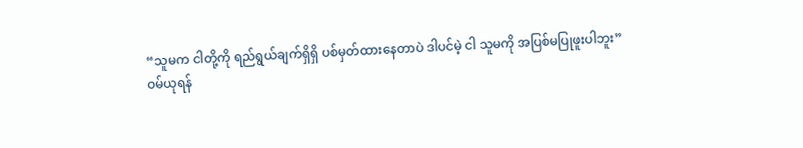“သူမက ငါတို့ကို ရည်ရွယ်ချက်ရှိရှိ ပစ်မှတ်ထားနေတာပဲ ဒါပင်မဲ့ ငါ သူမကို အပြစ်မပြုဖူးပါဘူး”
ဝမ်ယုရန်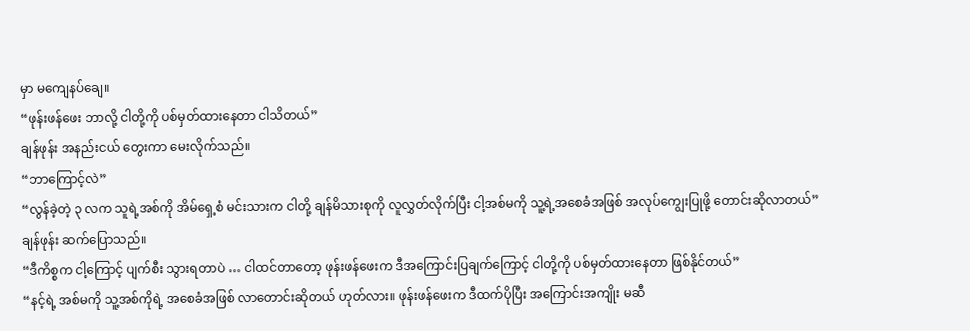မှာ မကျေနပ်ချေ။
“ဖုန်းဖန်ဖေး ဘာလို့ ငါတို့ကို ပစ်မှတ်ထားနေတာ ငါသိတယ်”
ချန်ဖုန်း အနည်းငယ် တွေးကာ မေးလိုက်သည်။
“ဘာကြောင့်လဲ”
“လွန်ခဲ့တဲ့ ၃ လက သူရဲ့အစ်ကို အိမ်ရှေ့စံ မင်းသားက ငါတို့ ချန်မိသားစုကို လူလွှတ်လိုက်ပြီး ငါ့အစ်မကို သူ့ရဲ့အစေခံအဖြစ် အလုပ်ကျွေးပြုဖို့ တောင်းဆိုလာတယ်”
ချန်ဖုန်း ဆက်ပြောသည်။
“ဒီကိစ္စက ငါ့ကြောင့် ပျက်စီး သွားရတာပဲ … ငါထင်တာတော့ ဖုန်းဖန်ဖေးက ဒီအကြောင်းပြချက်ကြောင့် ငါတို့ကို ပစ်မှတ်ထားနေတာ ဖြစ်နိုင်တယ်”
“နင့်ရဲ့ အစ်မကို သူ့အစ်ကိုရဲ့ အစေခံအဖြစ် လာတောင်းဆိုတယ် ဟုတ်လား။ ဖုန်းဖန်ဖေးက ဒီထက်ပိုပြီး အကြောင်းအကျိုး မဆီ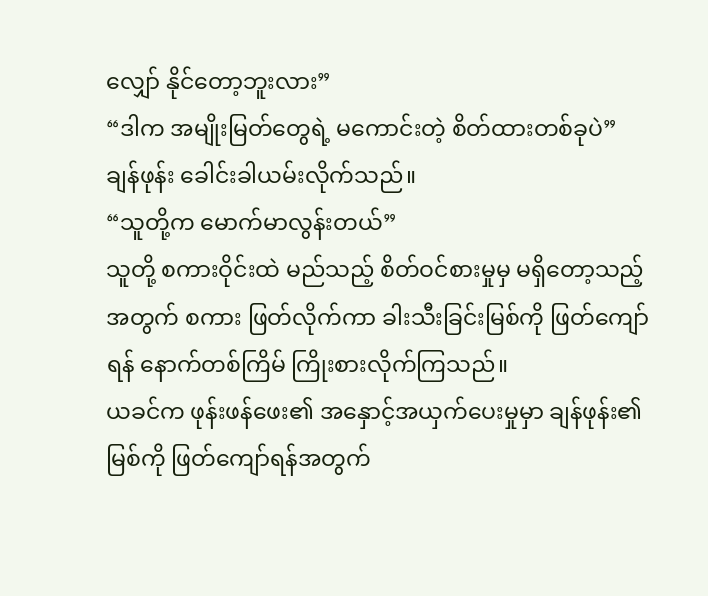လျှော် နိုင်တော့ဘူးလား”
“ဒါက အမျိုးမြတ်တွေရဲ့ မကောင်းတဲ့ စိတ်ထားတစ်ခုပဲ”
ချန်ဖုန်း ခေါင်းခါယမ်းလိုက်သည်။
“သူတို့က မောက်မာလွန်းတယ်”
သူတို့ စကားဝိုင်းထဲ မည်သည့် စိတ်ဝင်စားမှုမှ မရှိတော့သည့် အတွက် စကား ဖြတ်လိုက်ကာ ခါးသီးခြင်းမြစ်ကို ဖြတ်ကျော်ရန် နောက်တစ်ကြိမ် ကြိုးစားလိုက်ကြသည်။
ယခင်က ဖုန်းဖန်ဖေး၏ အနှောင့်အယှက်ပေးမှုမှာ ချန်ဖုန်း၏ မြစ်ကို ဖြတ်ကျော်ရန်အတွက်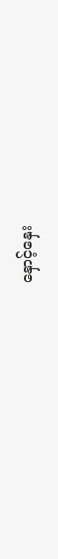နှောင့်နှေး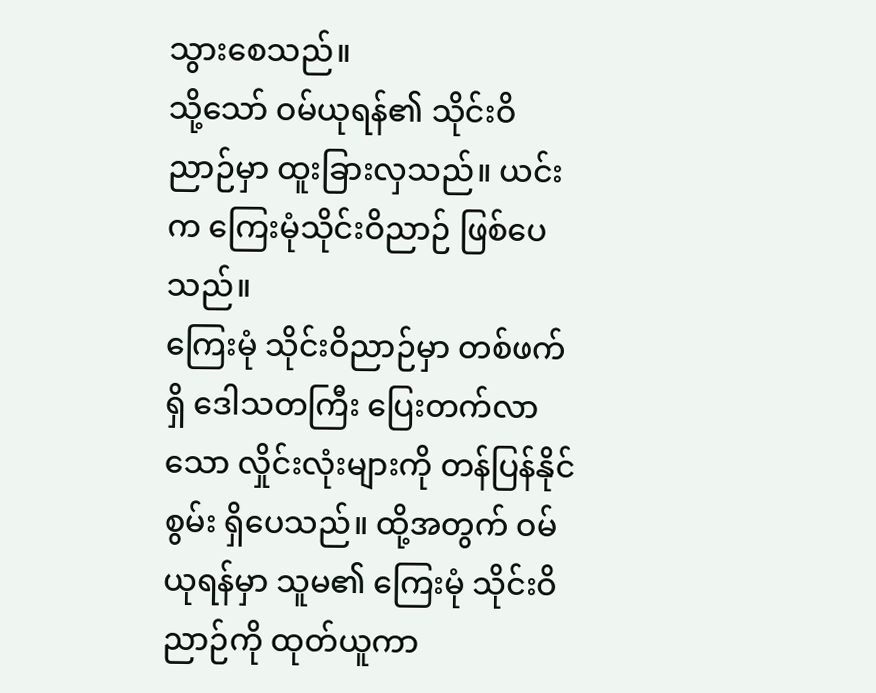သွားစေသည်။
သို့သော် ဝမ်ယုရန်၏ သိုင်းဝိညာဉ်မှာ ထူးခြားလှသည်။ ယင်းက ကြေးမုံသိုင်းဝိညာဉ် ဖြစ်ပေသည်။
ကြေးမုံ သိုင်းဝိညာဉ်မှာ တစ်ဖက်ရှိ ဒေါသတကြီး ပြေးတက်လာသော လှိုင်းလုံးများကို တန်ပြန်နိုင်စွမ်း ရှိပေသည်။ ထို့အတွက် ဝမ်ယုရန်မှာ သူမ၏ ကြေးမုံ သိုင်းဝိညာဉ်ကို ထုတ်ယူကာ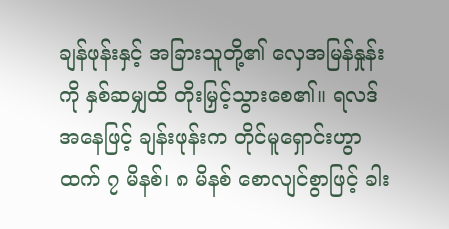ချန်ဖုန်းနှင့် အခြားသူတို့၏ လှေအမြန်နှုန်းကို နှစ်ဆမျှထိ တိုးမြှင့်သွားစေ၏။ ရလဒ် အနေဖြင့် ချန်းဖုန်းက တိုင်မူရှောင်းဟွာထက် ၇ မိနစ်၊ ၈ မိနစ် စောလျင်စွာဖြင့် ခါး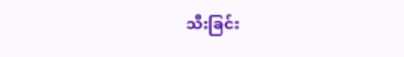သီးခြင်း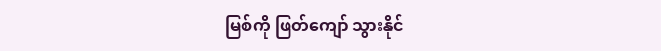မြစ်ကို ဖြတ်ကျော် သွားနိုင်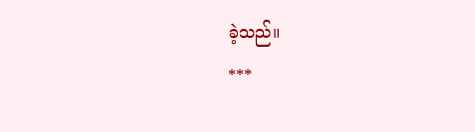ခဲ့သည်။
***